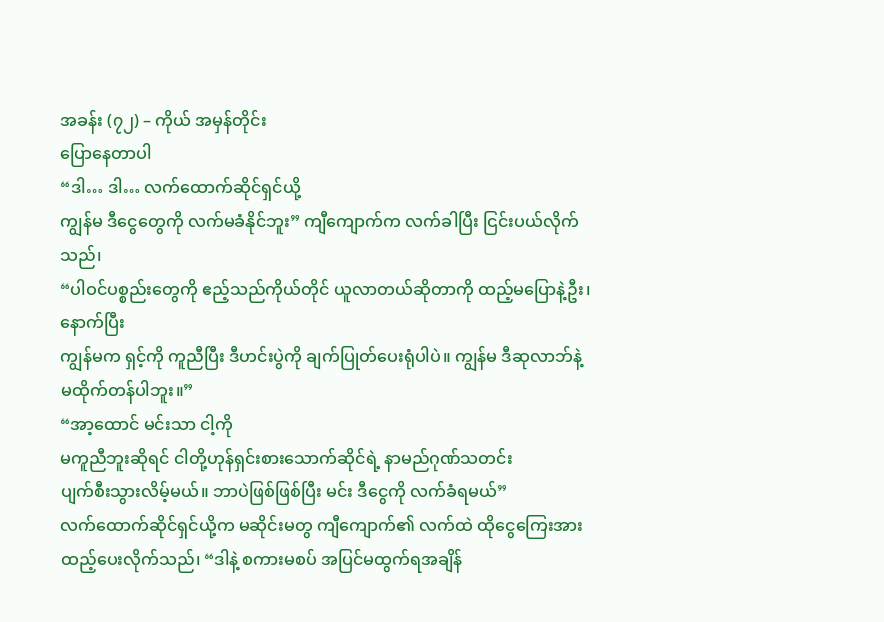အခန်း (၇၂) – ကိုယ် အမှန်တိုင်း
ပြောနေတာပါ
“ဒါ… ဒါ… လက်ထောက်ဆိုင်ရှင်ယို့
ကျွန်မ ဒီငွေတွေကို လက်မခံနိုင်ဘူး” ကျီကျောက်က လက်ခါပြီး ငြင်းပယ်လိုက်သည်၊
“ပါဝင်ပစ္စည်းတွေကို ဧည့်သည်ကိုယ်တိုင် ယူလာတယ်ဆိုတာကို ထည့်မပြောနဲ့ဦး၊ နောက်ပြီး
ကျွန်မက ရှင့်ကို ကူညီပြီး ဒီဟင်းပွဲကို ချက်ပြုတ်ပေးရုံပါပဲ။ ကျွန်မ ဒီဆုလာဘ်နဲ့
မထိုက်တန်ပါဘူး။”
“အာ့ထောင် မင်းသာ ငါ့ကို
မကူညီဘူးဆိုရင် ငါတို့ဟုန်ရှင်းစားသောက်ဆိုင်ရဲ့ နာမည်ဂုဏ်သတင်း
ပျက်စီးသွားလိမ့်မယ်။ ဘာပဲဖြစ်ဖြစ်ပြီး မင်း ဒီငွေကို လက်ခံရမယ်”
လက်ထောက်ဆိုင်ရှင်ယို့က မဆိုင်းမတွ ကျီကျောက်၏ လက်ထဲ ထိုငွေကြေးအား
ထည့်ပေးလိုက်သည်၊ “ဒါနဲ့ စကားမစပ် အပြင်မထွက်ရအချိန်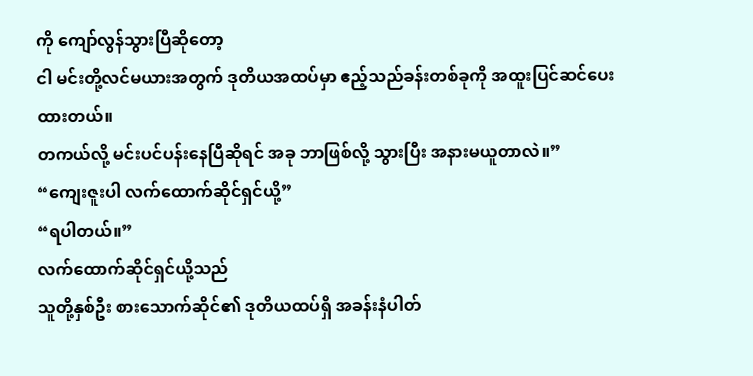ကို ကျော်လွန်သွားပြီဆိုတော့
ငါ မင်းတို့လင်မယားအတွက် ဒုတိယအထပ်မှာ ဧည့်သည်ခန်းတစ်ခုကို အထူးပြင်ဆင်ပေးထားတယ်။
တကယ်လို့ မင်းပင်ပန်းနေပြီဆိုရင် အခု ဘာဖြစ်လို့ သွားပြီး အနားမယူတာလဲ။”
“ကျေးဇူးပါ လက်ထောက်ဆိုင်ရှင်ယို့”
“ရပါတယ်။”
လက်ထောက်ဆိုင်ရှင်ယို့သည်
သူတို့နှစ်ဦး စားသောက်ဆိုင်၏ ဒုတိယထပ်ရှိ အခန်းနံပါတ်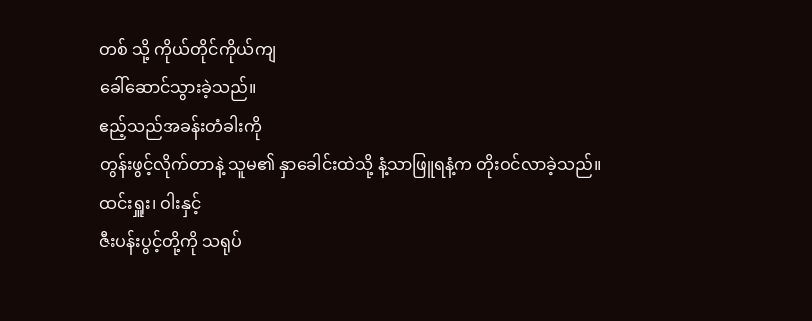တစ် သို့ ကိုယ်တိုင်ကိုယ်ကျ
ခေါ်ဆောင်သွားခဲ့သည်။
ဧည့်သည်အခန်းတံခါးကို
တွန်းဖွင့်လိုက်တာနဲ့ သူမ၏ နှာခေါင်းထဲသို့ နံ့သာဖြူရနံ့က တိုးဝင်လာခဲ့သည်။
ထင်းရှူး၊ ဝါးနှင့်
ဇီးပန်းပွင့်တို့ကို သရုပ်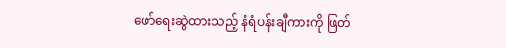ဖော်ရေးဆွဲထားသည့် နံရံပန်းချီကားကို ဖြတ်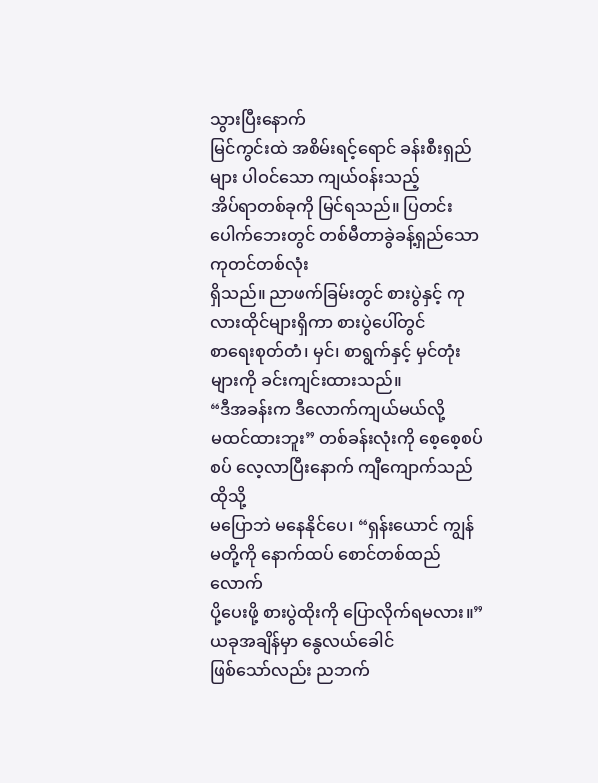သွားပြီးနောက်
မြင်ကွင်းထဲ အစိမ်းရင့်ရောင် ခန်းစီးရှည်များ ပါဝင်သော ကျယ်ဝန်းသည့်
အိပ်ရာတစ်ခုကို မြင်ရသည်။ ပြတင်းပေါက်ဘေးတွင် တစ်မီတာခွဲခန့်ရှည်သော ကုတင်တစ်လုံး
ရှိသည်။ ညာဖက်ခြမ်းတွင် စားပွဲနှင့် ကုလားထိုင်များရှိကာ စားပွဲပေါ်တွင်
စာရေးစုတ်တံ၊ မှင်၊ စာရွက်နှင့် မှင်တုံးများကို ခင်းကျင်းထားသည်။
“ဒီအခန်းက ဒီလောက်ကျယ်မယ်လို့
မထင်ထားဘူး” တစ်ခန်းလုံးကို စေ့စေ့စပ်စပ် လေ့လာပြီးနောက် ကျီကျောက်သည် ထိုသို့
မပြောဘဲ မနေနိုင်ပေ၊ “ရှန်းယောင် ကျွန်မတို့ကို နောက်ထပ် စောင်တစ်ထည်လောက်
ပို့ပေးဖို့ စားပွဲထိုးကို ပြောလိုက်ရမလား။”
ယခုအချိန်မှာ နွေလယ်ခေါင်
ဖြစ်သော်လည်း ညဘက်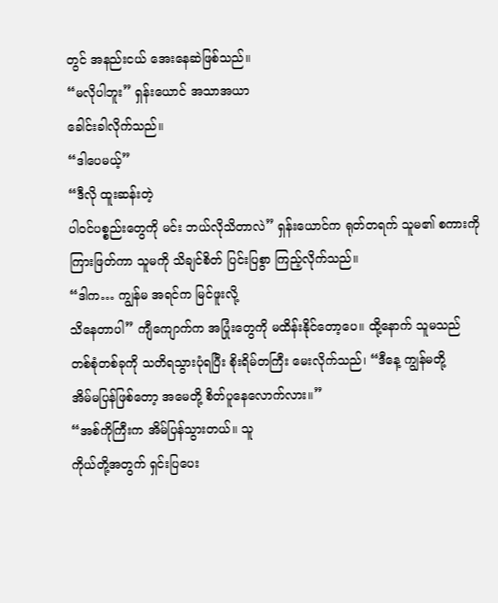တွင် အနည်းငယ် အေးနေဆဲဖြစ်သည်။
“မလိုပါဘူး” ရှန်းယောင် အသာအယာ
ခေါင်းခါလိုက်သည်။
“ဒါပေမယ့်”
“ဒီလို ထူးဆန်းတဲ့
ပါဝင်ပစ္စည်းတွေကို မင်း ဘယ်လိုသိတာလဲ” ရှန်းယောင်က ရုတ်တရက် သူမ၏ စကားကို
ကြားဖြတ်ကာ သူမကို သိချင်စိတ် ပြင်းပြစွာ ကြည့်လိုက်သည်။
“ဒါက… ကျွန်မ အရင်က မြင်ဖူးလို့
သိနေတာပါ” ကျီကျောက်က အပြုံးတွေကို မထိန်းနိုင်တော့ပေ။ ထို့နောက် သူမသည်
တစ်စုံတစ်ခုကို သတိရသွားပုံရပြီး စိုးရိမ်တကြီး မေးလိုက်သည်၊ “ဒီနေ့ ကျွန်မတို့
အိမ်မပြန်ဖြစ်တော့ အမေတို့ စိတ်ပူနေလောက်လား။”
“အစ်ကိုကြီးက အိမ်ပြန်သွားတယ်။ သူ
ကိုယ်တို့အတွက် ရှင်းပြပေး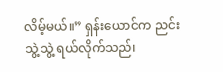လိမ့်မယ်။” ရှန်းယောင်က ညင်းသွဲ့သွဲ့ ရယ်လိုက်သည်၊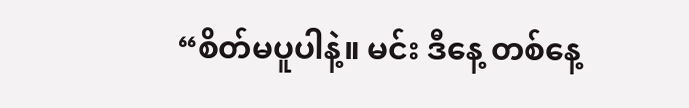“စိတ်မပူပါနဲ့။ မင်း ဒီနေ့ တစ်နေ့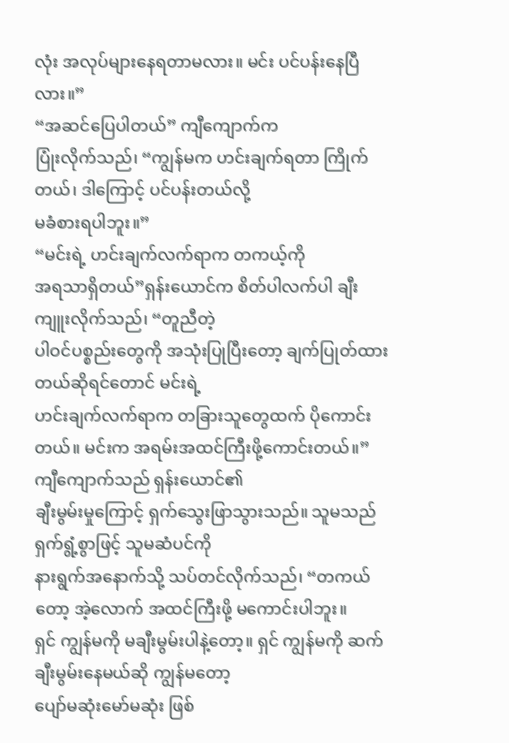လုံး အလုပ်များနေရတာမလား။ မင်း ပင်ပန်းနေပြီလား။”
“အဆင်ပြေပါတယ်” ကျီကျောက်က
ပြုံးလိုက်သည်၊ “ကျွန်မက ဟင်းချက်ရတာ ကြိုက်တယ်၊ ဒါကြောင့် ပင်ပန်းတယ်လို့
မခံစားရပါဘူး။”
“မင်းရဲ့ ဟင်းချက်လက်ရာက တကယ့်ကို
အရသာရှိတယ်”ရှန်းယောင်က စိတ်ပါလက်ပါ ချီးကျူးလိုက်သည်၊ “တူညီတဲ့
ပါဝင်ပစ္စည်းတွေကို အသုံးပြုပြီးတော့ ချက်ပြုတ်ထားတယ်ဆိုရင်တောင် မင်းရဲ့
ဟင်းချက်လက်ရာက တခြားသူတွေထက် ပိုကောင်းတယ်။ မင်းက အရမ်းအထင်ကြီးဖို့ကောင်းတယ်။”
ကျီကျောက်သည် ရှန်းယောင်၏
ချီးမွမ်းမှုကြောင့် ရှက်သွေးဖြာသွားသည်။ သူမသည် ရှက်ရွံ့စွာဖြင့် သူမဆံပင်ကို
နားရွက်အနောက်သို့ သပ်တင်လိုက်သည်၊ “တကယ်တော့ အဲ့လောက် အထင်ကြီးဖို့ မကောင်းပါဘူး။
ရှင် ကျွန်မကို မချီးမွမ်းပါနဲ့တော့။ ရှင် ကျွန်မကို ဆက်ချီးမွမ်းနေမယ်ဆို ကျွန်မတော့
ပျော်မဆုံးမော်မဆုံး ဖြစ်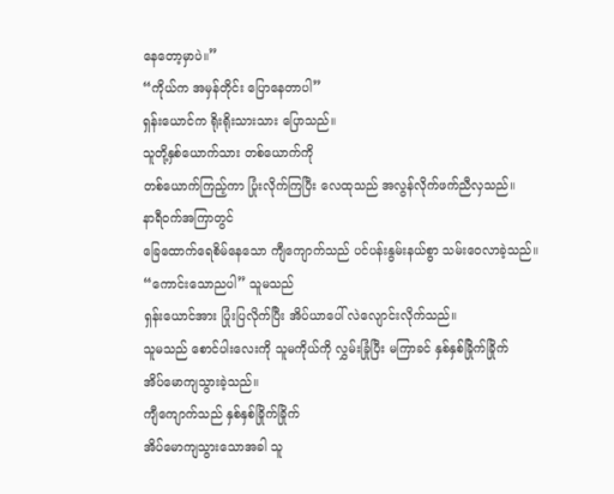နေတော့မှာပဲ။”
“ကိုယ်က အမှန်တိုင်း ပြောနေတာပါ”
ရှန်းယောင်က ရိုးရိုးသားသား ပြောသည်။
သူတို့နှစ်ယောက်သား တစ်ယောက်ကို
တစ်ယောက်ကြည့်ကာ ပြုံးလိုက်ကြပြီး လေထုသည် အလွန်လိုက်ဖက်ညီလှသည်။
နာရီဝက်အကြာတွင်
ခြေထောက်ရေစိမ်နေသော ကျီကျောက်သည် ပင်ပန်းနွမ်းနယ်စွာ သမ်းဝေလာခဲ့သည်။
“ကောင်းသောညပါ” သူမသည်
ရှန်းယောင်အား ပြုံးပြလိုက်ပြီး အိပ်ယာပေါ် လဲလျောင်းလိုက်သည်။
သူမသည် စောင်ပါးလေးကို သူမကိုယ်ကို လွှမ်းခြုံပြီး မကြာခင် နှစ်နှစ်ခြိုက်ခြိုက်
အိပ်မောကျသွားခဲ့သည်။
ကျီကျောက်သည် နှစ်နှစ်ခြိုက်ခြိုက်
အိပ်မောကျသွားသောအခါ သူ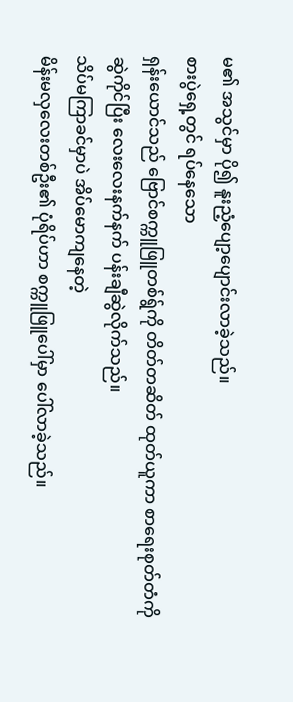မ၏ အသွင်မှာ ပို၍ နူးညံ့ပျော့ပျောင်းလာခဲ့သည်။
စားပွဲရှေ့တွင် ရပ်နေသော
ရှန်းယောင်သည် ဗြောင်စက္ကူဖြူတစ်ရွ်ကို တိတ်တဆိတ် ထုတ်ယူကာ စာရေးစုတ်တံကို
ဆွဲကိုင်ပြီး လေးလေးနက်နက် ပန်းချီဆွဲလိုက်သည်။
သိပ်မကြာခင်မှာပဲ အိပ်မောကျနေတဲ့
မိန်းမလှလေးတစ်ဦး၏ ပုံရိပ်ဟာ စက္ကူဖြူပေါ်မှာ ပေါ်လာခဲ့သည်။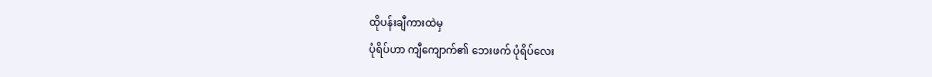ထိုပန်းချီကားထဲမှ
ပုံရိပ်ဟာ ကျီကျောက်၏ ဘေးဖက် ပုံရိပ်လေး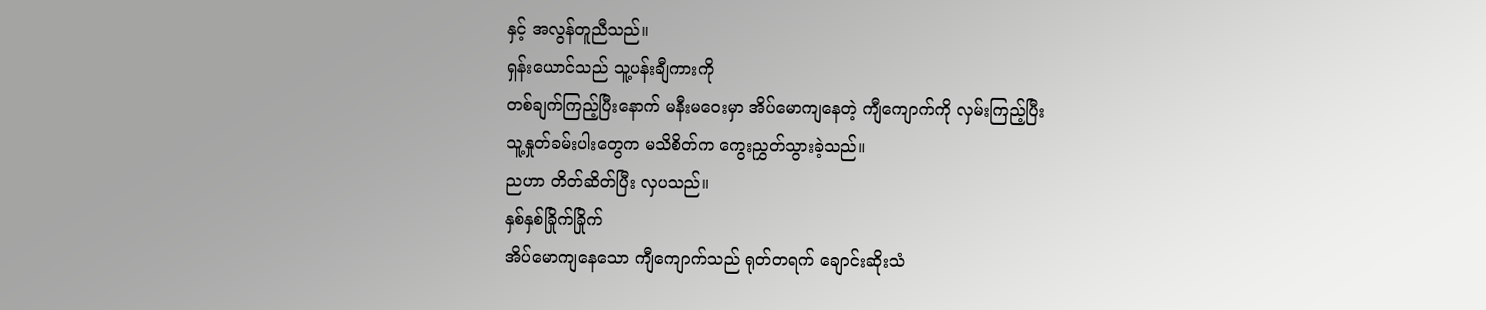နှင့် အလွန်တူညီသည်။
ရှန်းယောင်သည် သူ့ပန်းချီကားကို
တစ်ချက်ကြည့်ပြီးနောက် မနီးမဝေးမှာ အိပ်မောကျနေတဲ့ ကျီကျောက်ကို လှမ်းကြည့်ပြီး
သူ့နှုတ်ခမ်းပါးတွေက မသိစိတ်က ကွေးညွှတ်သွားခဲ့သည်။
ညဟာ တိတ်ဆိတ်ပြီး လှပသည်။
နှစ်နှစ်ခြိုက်ခြိုက်
အိပ်မောကျနေသော ကျီကျောက်သည် ရုတ်တရက် ချောင်းဆိုးသံ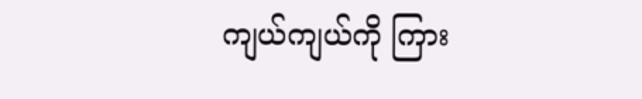ကျယ်ကျယ်ကို ကြား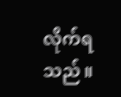လိုက်ရသည်။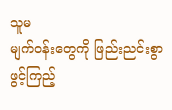သူမ
မျက်ဝန်းတွေကို ဖြည်းညင်းစွာ ဖွင့်ကြည့်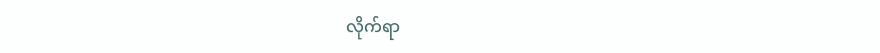လိုက်ရာ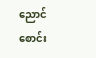ညောင်စောင်း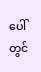ပေါ်တွင်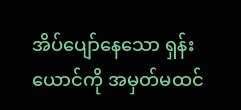အိပ်ပျော်နေသော ရှန်းယောင်ကို အမှတ်မထင်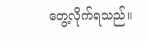တွေ့လိုက်ရသည်။